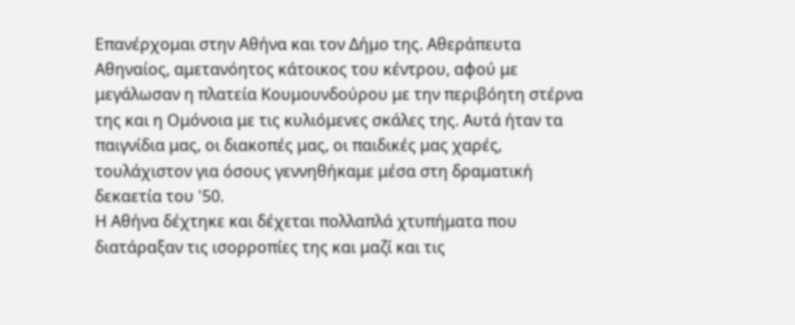Επανέρχομαι στην Αθήνα και τον Δήμο της. Αθεράπευτα Αθηναίος, αμετανόητος κάτοικος του κέντρου, αφού με μεγάλωσαν η πλατεία Κουμουνδούρου με την περιβόητη στέρνα της και η Ομόνοια με τις κυλιόμενες σκάλες της. Αυτά ήταν τα παιγνίδια μας, οι διακοπές μας, οι παιδικές μας χαρές, τουλάχιστον για όσους γεννηθήκαμε μέσα στη δραματική δεκαετία του '50.
Η Αθήνα δέχτηκε και δέχεται πολλαπλά χτυπήματα που διατάραξαν τις ισορροπίες της και μαζί και τις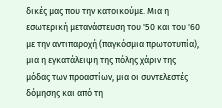δικές μας που την κατοικούμε. Μια η εσωτερική μετανάστευση του '50 και του '60 με την αντιπαροχή (παγκόσμια πρωτοτυπία), μια η εγκατάλειψη της πόλης χάριν της μόδας των προαστίων, μια οι συντελεστές δόμησης και από τη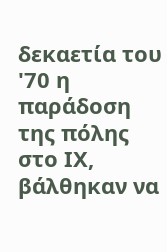δεκαετία του '70 η παράδοση της πόλης στο ΙΧ, βάλθηκαν να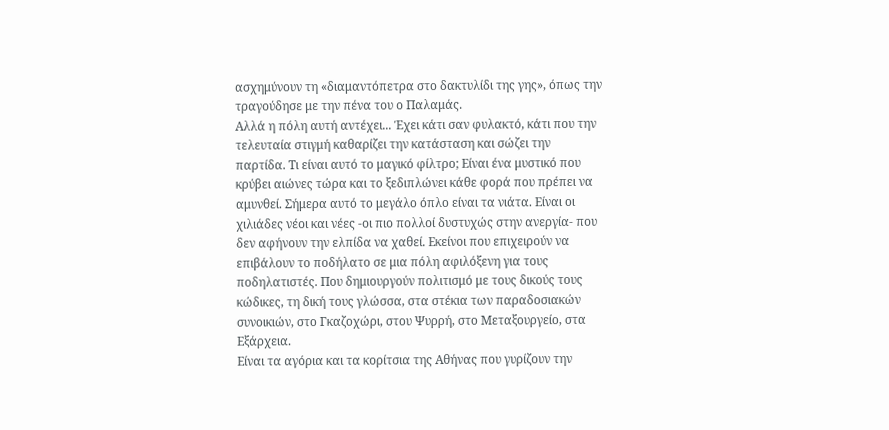ασχημύνουν τη «διαμαντόπετρα στο δακτυλίδι της γης», όπως την τραγούδησε με την πένα του ο Παλαμάς.
Αλλά η πόλη αυτή αντέχει... Έχει κάτι σαν φυλακτό, κάτι που την τελευταία στιγμή καθαρίζει την κατάσταση και σώζει την παρτίδα. Τι είναι αυτό το μαγικό φίλτρο; Είναι ένα μυστικό που κρύβει αιώνες τώρα και το ξεδιπλώνει κάθε φορά που πρέπει να αμυνθεί. Σήμερα αυτό το μεγάλο όπλο είναι τα νιάτα. Είναι οι χιλιάδες νέοι και νέες -οι πιο πολλοί δυστυχώς στην ανεργία- που δεν αφήνουν την ελπίδα να χαθεί. Εκείνοι που επιχειρούν να επιβάλουν το ποδήλατο σε μια πόλη αφιλόξενη για τους ποδηλατιστές. Που δημιουργούν πολιτισμό με τους δικούς τους κώδικες, τη δική τους γλώσσα, στα στέκια των παραδοσιακών συνοικιών, στο Γκαζοχώρι, στου Ψυρρή, στο Μεταξουργείο, στα Εξάρχεια.
Είναι τα αγόρια και τα κορίτσια της Αθήνας που γυρίζουν την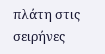πλάτη στις σειρήνες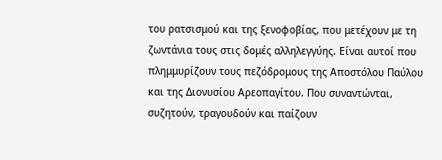του ρατσισμού και της ξενοφοβίας, που μετέχουν με τη ζωντάνια τους στις δομές αλληλεγγύης. Είναι αυτοί που πλημμυρίζουν τους πεζόδρομους της Αποστόλου Παύλου και της Διονυσίου Αρεοπαγίτου. Που συναντώνται, συζητούν, τραγουδούν και παίζουν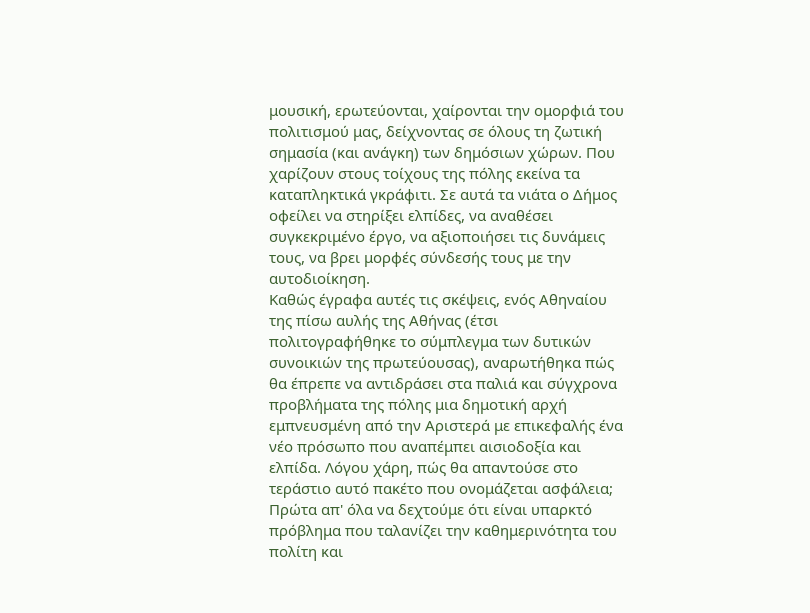μουσική, ερωτεύονται, χαίρονται την ομορφιά του πολιτισμού μας, δείχνοντας σε όλους τη ζωτική σημασία (και ανάγκη) των δημόσιων χώρων. Που χαρίζουν στους τοίχους της πόλης εκείνα τα καταπληκτικά γκράφιτι. Σε αυτά τα νιάτα ο Δήμος οφείλει να στηρίξει ελπίδες, να αναθέσει συγκεκριμένο έργο, να αξιοποιήσει τις δυνάμεις τους, να βρει μορφές σύνδεσής τους με την αυτοδιοίκηση.
Καθώς έγραφα αυτές τις σκέψεις, ενός Αθηναίου της πίσω αυλής της Αθήνας (έτσι πολιτογραφήθηκε το σύμπλεγμα των δυτικών συνοικιών της πρωτεύουσας), αναρωτήθηκα πώς θα έπρεπε να αντιδράσει στα παλιά και σύγχρονα προβλήματα της πόλης μια δημοτική αρχή εμπνευσμένη από την Αριστερά με επικεφαλής ένα νέο πρόσωπο που αναπέμπει αισιοδοξία και ελπίδα. Λόγου χάρη, πώς θα απαντούσε στο τεράστιο αυτό πακέτο που ονομάζεται ασφάλεια; Πρώτα απ' όλα να δεχτούμε ότι είναι υπαρκτό πρόβλημα που ταλανίζει την καθημερινότητα του πολίτη και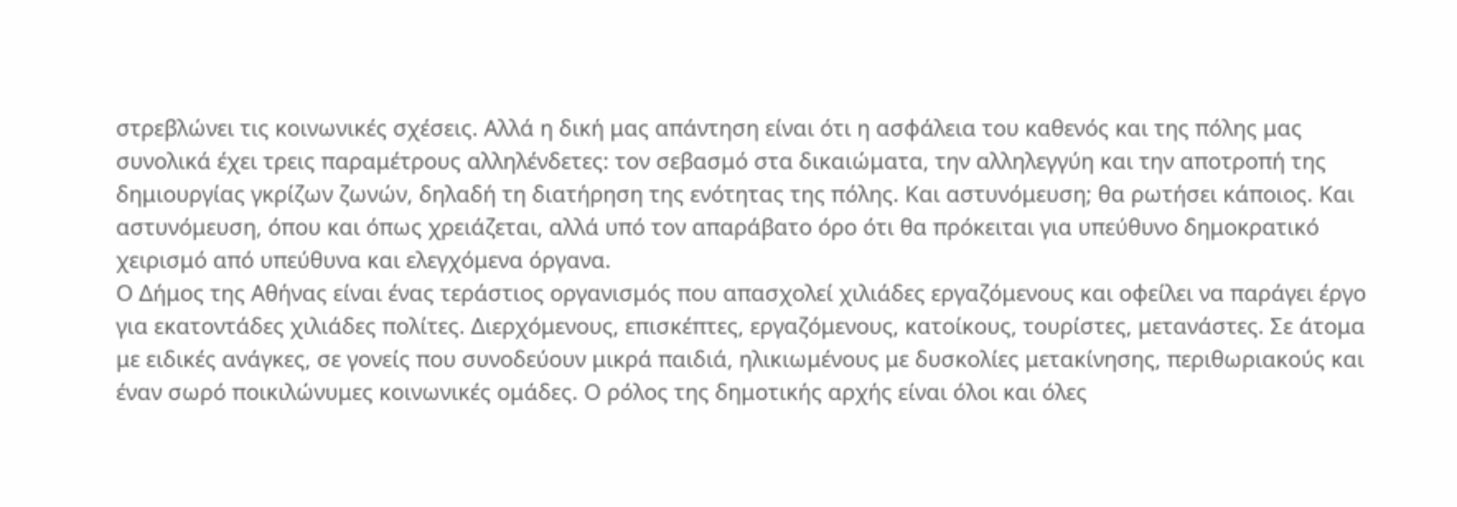στρεβλώνει τις κοινωνικές σχέσεις. Αλλά η δική μας απάντηση είναι ότι η ασφάλεια του καθενός και της πόλης μας συνολικά έχει τρεις παραμέτρους αλληλένδετες: τον σεβασμό στα δικαιώματα, την αλληλεγγύη και την αποτροπή της δημιουργίας γκρίζων ζωνών, δηλαδή τη διατήρηση της ενότητας της πόλης. Και αστυνόμευση; θα ρωτήσει κάποιος. Και αστυνόμευση, όπου και όπως χρειάζεται, αλλά υπό τον απαράβατο όρο ότι θα πρόκειται για υπεύθυνο δημοκρατικό χειρισμό από υπεύθυνα και ελεγχόμενα όργανα.
Ο Δήμος της Αθήνας είναι ένας τεράστιος οργανισμός που απασχολεί χιλιάδες εργαζόμενους και οφείλει να παράγει έργο για εκατοντάδες χιλιάδες πολίτες. Διερχόμενους, επισκέπτες, εργαζόμενους, κατοίκους, τουρίστες, μετανάστες. Σε άτομα με ειδικές ανάγκες, σε γονείς που συνοδεύουν μικρά παιδιά, ηλικιωμένους με δυσκολίες μετακίνησης, περιθωριακούς και έναν σωρό ποικιλώνυμες κοινωνικές ομάδες. Ο ρόλος της δημοτικής αρχής είναι όλοι και όλες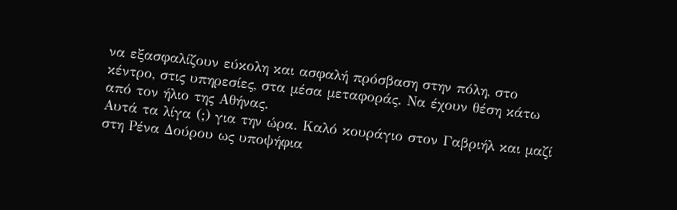να εξασφαλίζουν εύκολη και ασφαλή πρόσβαση στην πόλη, στο κέντρο, στις υπηρεσίες, στα μέσα μεταφοράς. Να έχουν θέση κάτω από τον ήλιο της Αθήνας.
Αυτά τα λίγα (;) για την ώρα. Καλό κουράγιο στον Γαβριήλ και μαζί στη Ρένα Δούρου ως υποψήφια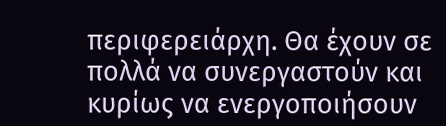περιφερειάρχη. Θα έχουν σε πολλά να συνεργαστούν και κυρίως να ενεργοποιήσουν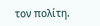τον πολίτη.